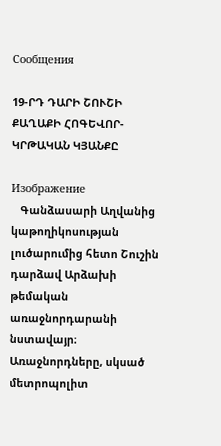Сообщения

19-ՐԴ ԴԱՐԻ ՇՈՒՇԻ ՔԱՂԱՔԻ ՀՈԳԵՎՈՐ-ԿՐԹԱԿԱՆ ԿՅԱՆՔԸ

Изображение
   Գանձասարի Աղվանից կաթողիկոսության լուծարումից հետո Շուշին դարձավ Արձախի թեմական առաջնորդարանի նստավայր։ Առաջնորդները, սկսած մետրոպոլիտ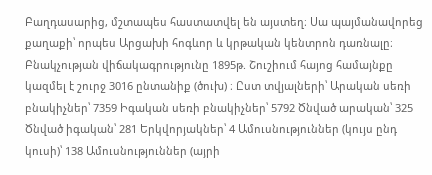Բաղդասարից, մշտապես հաստատվել են այստեղ։ Սա պայմանավորեց քաղաքի՝ որպես Արցախի հոգևոր և կրթական կենտրոն դառնալը։  Բնակչության վիճակագրությունը 1895թ. Շուշիում հայոց համայնքը կազմել է շուրջ 3016 ընտանիք (ծուխ) ։ Ըստ տվյալների՝ Արական սեռի բնակիչներ՝ 7359 Իգական սեռի բնակիչներ՝ 5792 Ծնված արական՝ 325 Ծնված իգական՝ 281 Երկվորյակներ՝ 4 Ամուսնություններ (կույս ընդ կուսի)՝ 138 Ամուսնություններ (այրի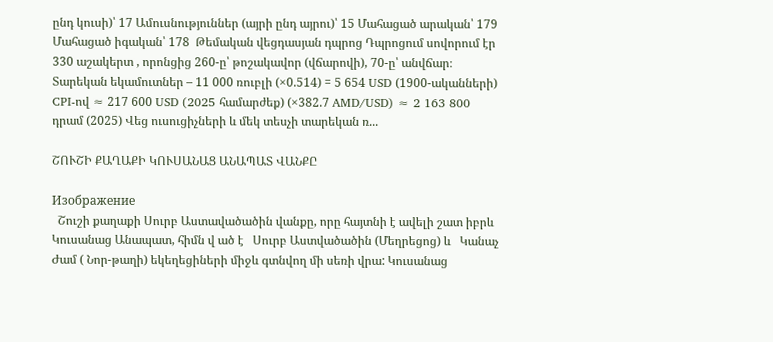ընդ կուսի)՝ 17 Ամուսնություններ (այրի ընդ այրու)՝ 15 Մահացած արական՝ 179 Մահացած իգական՝ 178  Թեմական վեցդասյան դպրոց Դպրոցում սովորում էր 330 աշակերտ , որոնցից 260-ը՝ թոշակավոր (վճարովի), 70-ը՝ անվճար։ Տարեկան եկամուտներ – 11 000 ռուբլի (×0.514) = 5 654 USD (1900-ականների) CPI-ով ≈ 217 600 USD (2025 համարժեք) (×382.7 AMD/USD) ≈ 2 163 800 դրամ (2025) Վեց ուսուցիչների և մեկ տեսչի տարեկան ռ...

ՇՈՒՇԻ ՔԱՂԱՔԻ ԿՈՒՍԱՆԱՑ ԱՆԱՊԱՏ ՎԱՆՔԸ

Изображение
  Շուշի քաղաքի Սուրբ Աստավածածին վանքը, որը հայտնի է ավելի շատ իբրև Կուսանաց Անապատ, հիմն վ ած է   Սուրբ Աստվածածին (Մեղրեցոց) և   Կանաչ Ժամ ( Նոր-թաղի) եկեղեցիների միջև գտնվող մի սեռի վրա: Կուսանաց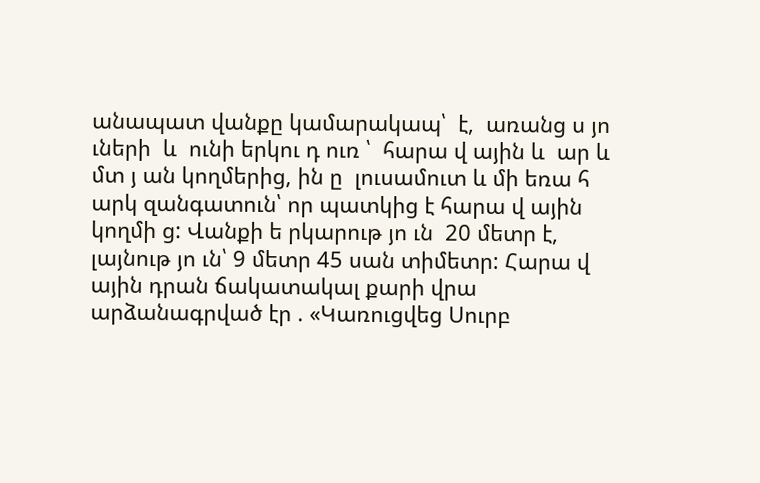անապատ վանքը կամարակապ՝  է,  առանց ս յո ւների  և  ունի երկու դ ուռ ՝  հարա վ ային և  ար և մտ յ ան կողմերից, ին ը  լուսամուտ և մի եռա հ արկ զանգատուն՝ որ պատկից է հարա վ ային կողմի ց: Վանքի ե րկարութ յո ւն  20 մետր է, լայնութ յո ւն՝ 9 մետր 45 սան տիմետր: Հարա վ ային դրան ճակատակալ քարի վրա  արձանագրված էր . «Կառուցվեց Սուրբ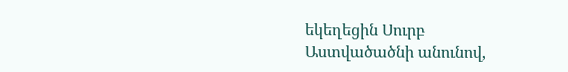եկեղեցին Սուրբ Աստվածածնի անունով,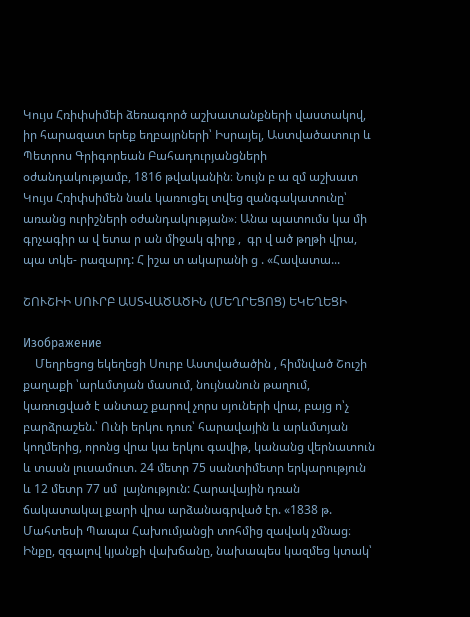Կույս Հռիփսիմեի ձեռագործ աշխատանքների վաստակով, իր հարազատ երեք եղբայրների՝ Իսրայել, Աստվածատուր և Պետրոս Գրիգորեան Բահադուրյանցների օժանդակությամբ, 1816 թվականին։ Նույն բ ա զմ աշխատ Կույս Հռիփսիմեն նաև կառուցել տվեց զանգակատունը՝ առանց ուրիշների օժանդակության»։ Անա պատումս կա մի գրչագիր ա վ ետա ր ան միջակ գիրք ,  գր վ ած թղթի վրա, պա տկե- րազարդ: Հ իշա տ ակարանի ց . «Հավատա...

ՇՈՒՇԻԻ ՍՈՒՐԲ ԱՍՏՎԱԾԱԾԻՆ (ՄԵՂՐԵՑՈՑ) ԵԿԵՂԵՑԻ

Изображение
    Մեղրեցոց եկեղեցի Սուրբ Աստվածածին , հիմնված Շուշի քաղաքի ՝արևմտյան մասում, նույնանուն թաղում, կառուցված է անտաշ քարով չորս սյուների վրա, բայց ո՝չ բարձրաշեն.՝ Ունի երկու դուռ՝ հարավային և արևմտյան կողմերից, որոնց վրա կա երկու գավիթ, կանանց վերնատուն և տասն լուսամուտ. 24 մետր 75 սանտիմետր երկարություն և 12 մետր 77 սմ  լայնություն: Հարավային դռան ճակատակալ քարի վրա արձանագրված էր. «1838 թ. Մահտեսի Պապա Հախումյանցի տոհմից զավակ չմնաց։ Ինքը, զգալով կյանքի վախճանը, նախապես կազմեց կտակ՝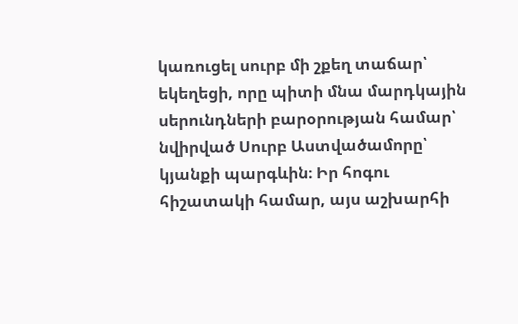կառուցել սուրբ մի շքեղ տաճար՝ եկեղեցի, որը պիտի մնա մարդկային սերունդների բարօրության համար՝ նվիրված Սուրբ Աստվածամորը՝ կյանքի պարգևին։ Իր հոգու հիշատակի համար, այս աշխարհի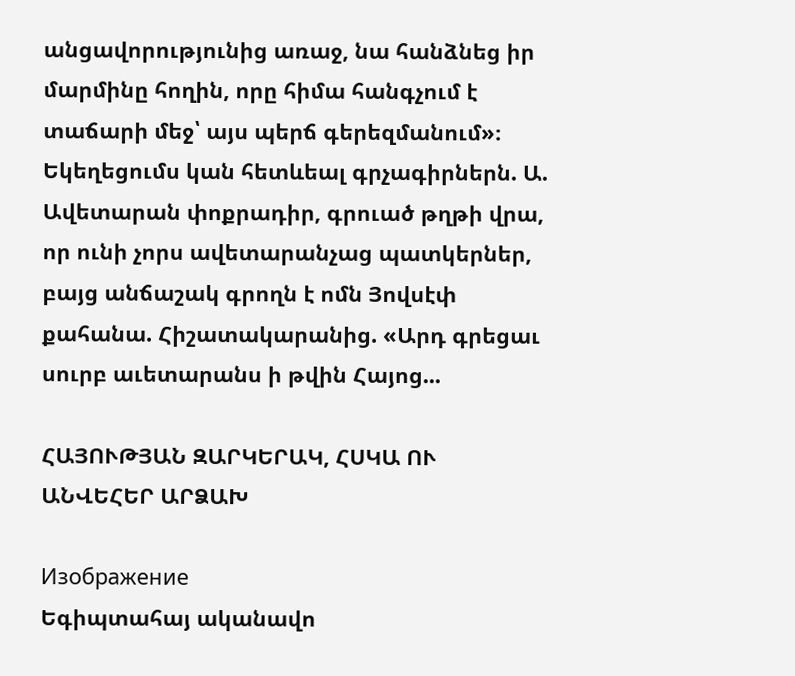անցավորությունից առաջ, նա հանձնեց իր մարմինը հողին, որը հիմա հանգչում է տաճարի մեջ՝ այս պերճ գերեզմանում»։ Եկեղեցումս կան հետևեալ գրչագիրներն. Ա. Ավետարան փոքրադիր, գրուած թղթի վրա, որ ունի չորս ավետարանչաց պատկերներ, բայց անճաշակ գրողն է ոմն Յովսէփ քահանա. Հիշատակարանից. «Արդ գրեցաւ սուրբ աւետարանս ի թվին Հայոց...

ՀԱՅՈՒԹՅԱՆ ԶԱՐԿԵՐԱԿ, ՀՍԿԱ ՈՒ ԱՆՎԵՀԵՐ ԱՐՁԱԽ

Изображение
Եգիպտահայ ականավո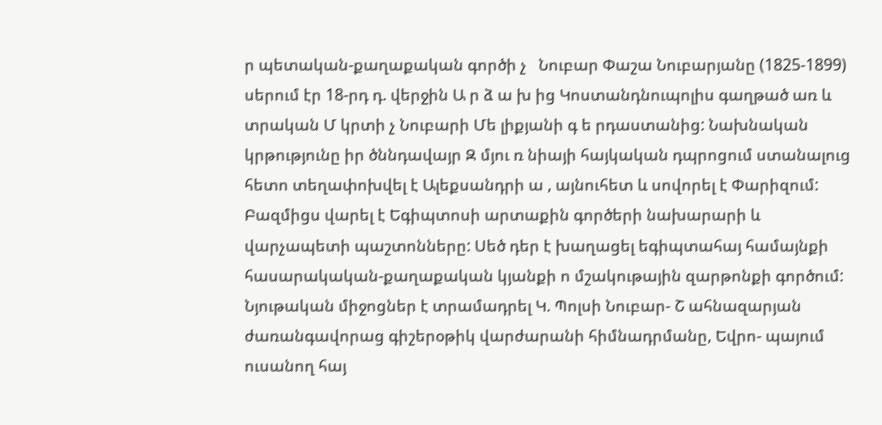ր պետական-քաղաքական գործի չ   Նուբար Փաշա Նուբարյանը (1825-1899) սերում էր 18-րդ դ. վերջին Ա ր ձ ա խ ից Կոստանդնուպոլիս գաղթած առ և տրական Մ կրտի չ Նուբարի Մե լիքյանի գ ե րդաստանից: Նախնական կրթությունը իր ծննդավայր Զ մյու ռ նիայի հայկական դպրոցում ստանալուց հետո տեղափոխվել է Ալեքսանդրի ա , այնուհետ և սովորել է Փարիզում: Բազմիցս վարել է Եգիպտոսի արտաքին գործերի նախարարի և վարչապետի պաշտոնները: Սեծ դեր է խաղացել եգիպտահայ համայնքի հասարակական-քաղաքական կյանքի ո մշակութային զարթոնքի գործում: Նյութական միջոցներ է տրամադրել Կ. Պոլսի Նուբար- Շ ահնազարյան ժառանգավորաց գիշերօթիկ վարժարանի հիմնադրմանը, Եվրո- պայում ուսանող հայ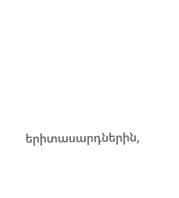երիտասարդներին,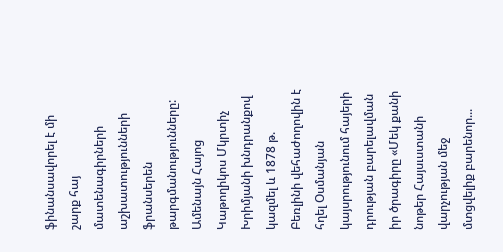ֆինանսավորել է մի շարք հայ մատենագիրների     աշխատությունների ֆրանսերեն թարգմանությունները: Ամենայն Հայոց Կաթողիկոս Մկրտիչ Խրիմյանի խնդրանքով կազմել և 1878 թ. Բեռլինի վեհաժողովին է հղել Օսմանյան կայսրությունում հայերի դրության բարելավման իր ծրագիրը «Մեկ քանի նոթեր Հայսւստանի վարչության մեջ մտցվելիք բարենոր...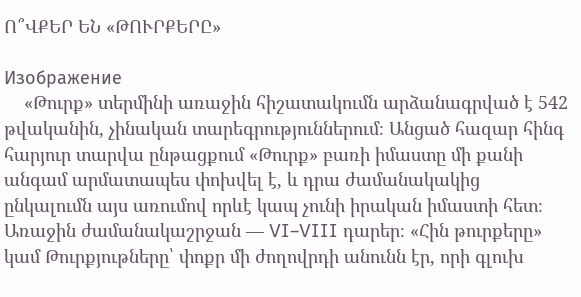Ո՞ՎՔԵՐ ԵՆ «ԹՈՒՐՔԵՐԸ»

Изображение
    «Թուրք» տերմինի առաջին հիշատակումն արձանագրված է 542 թվականին, չինական տարեգրություններում։ Անցած հազար հինգ հարյուր տարվա ընթացքում «Թուրք» բառի իմաստը մի քանի անգամ արմատապես փոխվել է, և դրա ժամանակակից ընկալումն այս առումով որևէ կապ չունի իրական իմաստի հետ։    Առաջին ժամանակաշրջան — VI–VIII դարեր։ «Հին թուրքերը» կամ Թուրքյութները՝ փոքր մի ժողովրդի անունն էր, որի գլուխ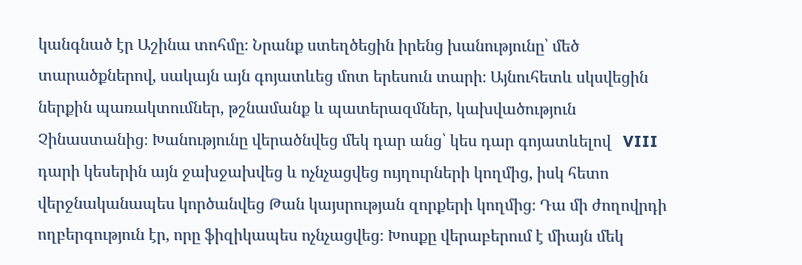կանգնած էր Աշինա տոհմը։ Նրանք ստեղծեցին իրենց խանությունը՝ մեծ տարածքներով, սակայն այն գոյատևեց մոտ երեսուն տարի։ Այնուհետև սկսվեցին ներքին պառակտումներ, թշնամանք և պատերազմներ, կախվածություն Չինաստանից։ Խանությունը վերածնվեց մեկ դար անց՝ կես դար գոյատևելով   VIII դարի կեսերին այն ջախջախվեց և ոչնչացվեց ույղուրների կողմից, իսկ հետո վերջնականապես կործանվեց Թան կայսրության զորքերի կողմից։ Դա մի ժողովրդի ողբերգություն էր, որը ֆիզիկապես ոչնչացվեց։ Խոսքը վերաբերում է միայն մեկ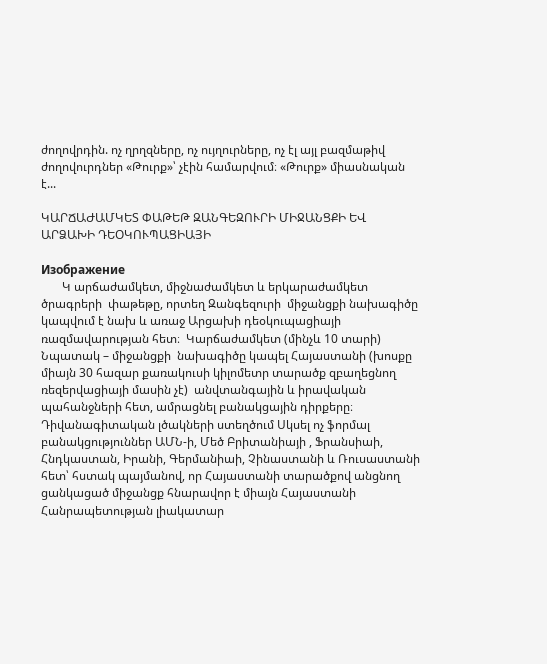ժողովրդին. ոչ ղրղզները, ոչ ույղուրները, ոչ էլ այլ բազմաթիվ ժողովուրդներ «Թուրք»՝ չէին համարվում։ «Թուրք» միասնական է...

ԿԱՐՃԱԺԱՄԿԵՏ ՓԱԹԵԹ ԶԱՆԳԵԶՈՒՐԻ ՄԻՋԱՆՑՔԻ ԵՎ ԱՐՁԱԽԻ ԴԵՕԿՈՒՊԱՑԻԱՅԻ

Изображение
       Կ արճաժամկետ, միջնաժամկետ և երկարաժամկետ ծրագրերի  փաթեթը, որտեղ Զանգեզուրի  միջանցքի նախագիծը կապվում է նախ և առաջ Արցախի դեօկուպացիայի  ռազմավարության հետ։  Կարճաժամկետ (մինչև 10 տարի)     Նպատակ – միջանցքի  նախագիծը կապել Հայաստանի (խոսքը միայն 30 հազար քառակուսի կիլոմետր տարածք զբաղեցնող ռեզերվացիայի մասին չէ)  անվտանգային և իրավական պահանջների հետ, ամրացնել բանակցային դիրքերը։ Դիվանագիտական լծակների ստեղծում Սկսել ոչ ֆորմալ բանակցություններ ԱՄՆ-ի, Մեծ Բրիտանիայի , Ֆրանսիաի, Հնդկաստան, Իրանի, Գերմանիաի, Չինաստանի և Ռուսաստանի հետ՝ հստակ պայմանով, որ Հայաստանի տարածքով անցնող ցանկացած միջանցք հնարավոր է միայն Հայաստանի Հանրապետության լիակատար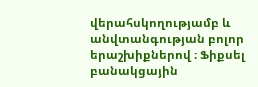վերահսկողությամբ և անվտանգության բոլոր երաշխիքներով ։ Ֆիքսել բանակցային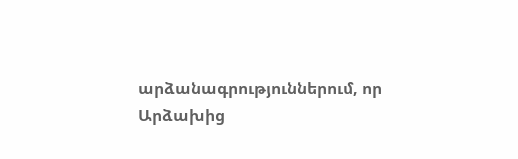արձանագրություններում, որ Արձախից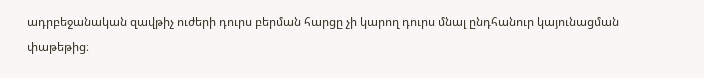ադրբեջանական զավթիչ ուժերի դուրս բերման հարցը չի կարող դուրս մնալ ընդհանուր կայունացման փաթեթից։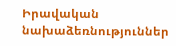Իրավական նախաձեռնություններ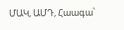ՄԱԿ, ԱՄԴ, Հաագա՝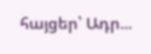հայցեր՝ Ադր...